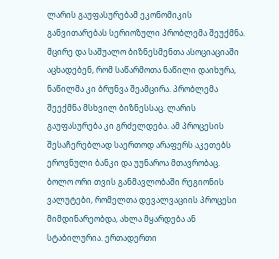ლარის გაუფასურებამ ეკონომიკის განვითარებას სერიოზული პრობლემა შეუქმნა. მცირე და საშუალო ბიზნესმენთა ასოციაციაში აცხადებენ, რომ საწარმოთა ნაწილი დაიხურა, ნაწილმა კი ბრუნვა შეამცირა. პრობლემა შეექმნა მსხვილ ბიზნესსაც. ლარის გაუფასურება კი გრძელდება. ამ პროცესის შესაჩერებლად საერთოდ არაფერს აკეთებს ეროვნული ბანკი და უუნაროა მთავრობაც.
ბოლო ორი თვის განმავლობაში რეგიონის ვალუტები, რომელთა დევალვაციის პროცესი მიმდინარეობდა, ახლა მყარდება ან სტაბილურია. ერთადერთი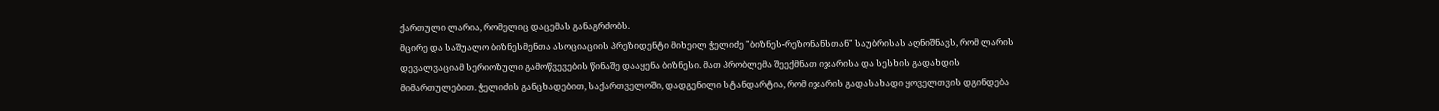ქართული ლარია, რომელიც დაცემას განაგრძობს.
მცირე და საშუალო ბიზნესმენთა ასოციაციის პრეზიდენტი მიხეილ ჭელიძე "ბიზნეს-რეზონანსთან" საუბრისას აღნიშნავს, რომ ლარის დევალვაციამ სერიოზული გამოწვევების წინაშე დააყენა ბიზნესი. მათ პრობლემა შეექმნათ იჯარისა და სესხის გადახდის მიმართულებით. ჭელიძის განცხადებით, საქართველოში, დადგენილი სტანდარტია, რომ იჯარის გადასახადი ყოველთვის დგინდება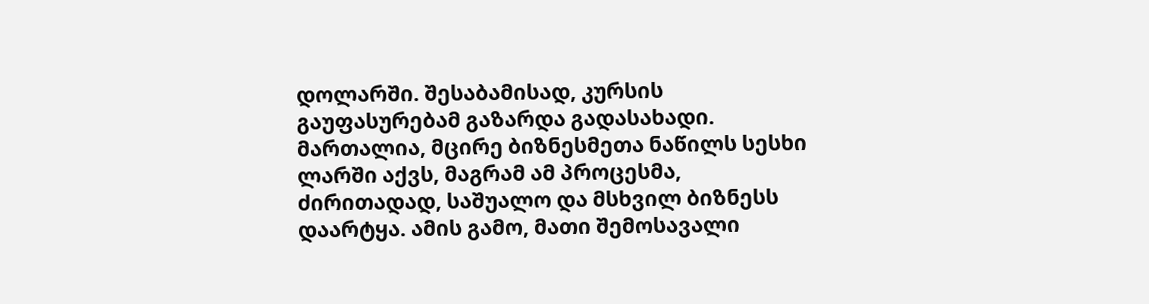დოლარში. შესაბამისად, კურსის გაუფასურებამ გაზარდა გადასახადი. მართალია, მცირე ბიზნესმეთა ნაწილს სესხი ლარში აქვს, მაგრამ ამ პროცესმა, ძირითადად, საშუალო და მსხვილ ბიზნესს დაარტყა. ამის გამო, მათი შემოსავალი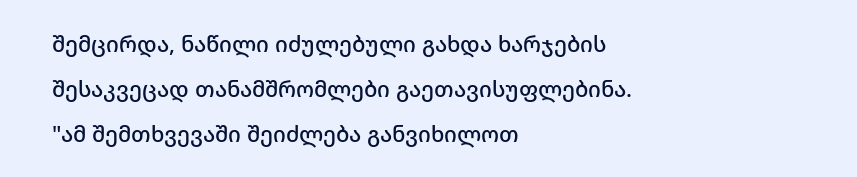შემცირდა, ნაწილი იძულებული გახდა ხარჯების შესაკვეცად თანამშრომლები გაეთავისუფლებინა.
"ამ შემთხვევაში შეიძლება განვიხილოთ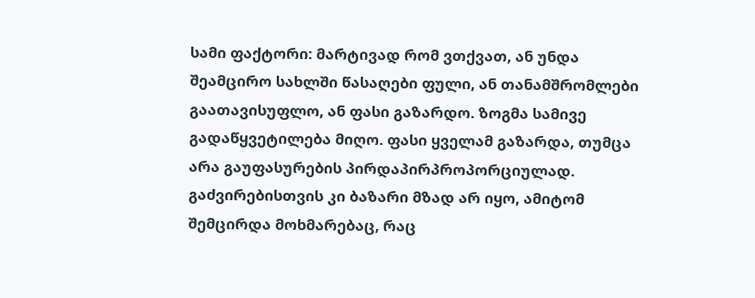სამი ფაქტორი: მარტივად რომ ვთქვათ, ან უნდა შეამცირო სახლში წასაღები ფული, ან თანამშრომლები გაათავისუფლო, ან ფასი გაზარდო. ზოგმა სამივე გადაწყვეტილება მიღო. ფასი ყველამ გაზარდა, თუმცა არა გაუფასურების პირდაპირპროპორციულად. გაძვირებისთვის კი ბაზარი მზად არ იყო, ამიტომ შემცირდა მოხმარებაც, რაც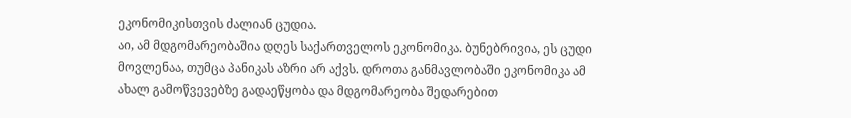ეკონომიკისთვის ძალიან ცუდია.
აი, ამ მდგომარეობაშია დღეს საქართველოს ეკონომიკა. ბუნებრივია, ეს ცუდი მოვლენაა, თუმცა პანიკას აზრი არ აქვს. დროთა განმავლობაში ეკონომიკა ამ ახალ გამოწვევებზე გადაეწყობა და მდგომარეობა შედარებით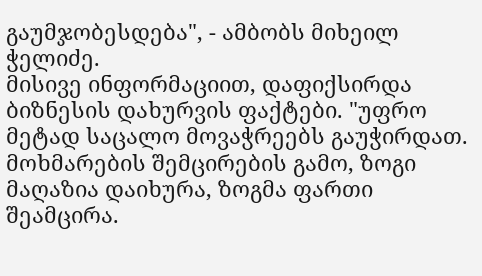გაუმჯობესდება", - ამბობს მიხეილ ჭელიძე.
მისივე ინფორმაციით, დაფიქსირდა ბიზნესის დახურვის ფაქტები. "უფრო მეტად საცალო მოვაჭრეებს გაუჭირდათ. მოხმარების შემცირების გამო, ზოგი მაღაზია დაიხურა, ზოგმა ფართი შეამცირა.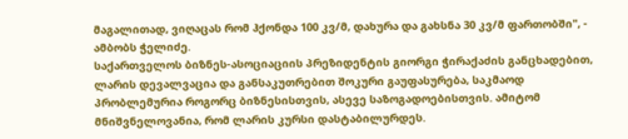მაგალითად, ვიღაცას რომ ჰქონდა 100 კვ/მ, დახურა და გახსნა 30 კვ/მ ფართობში", - ამბობს ჭელიძე.
საქართველოს ბიზნეს-ასოციაციის პრეზიდენტის გიორგი ჭირაქაძის განცხადებით, ლარის დევალვაცია და განსაკუთრებით შოკური გაუფასურება, საკმაოდ პრობლემურია როგორც ბიზნესისთვის, ასევე საზოგადოებისთვის. ამიტომ მნიშვნელოვანია, რომ ლარის კურსი დასტაბილურდეს.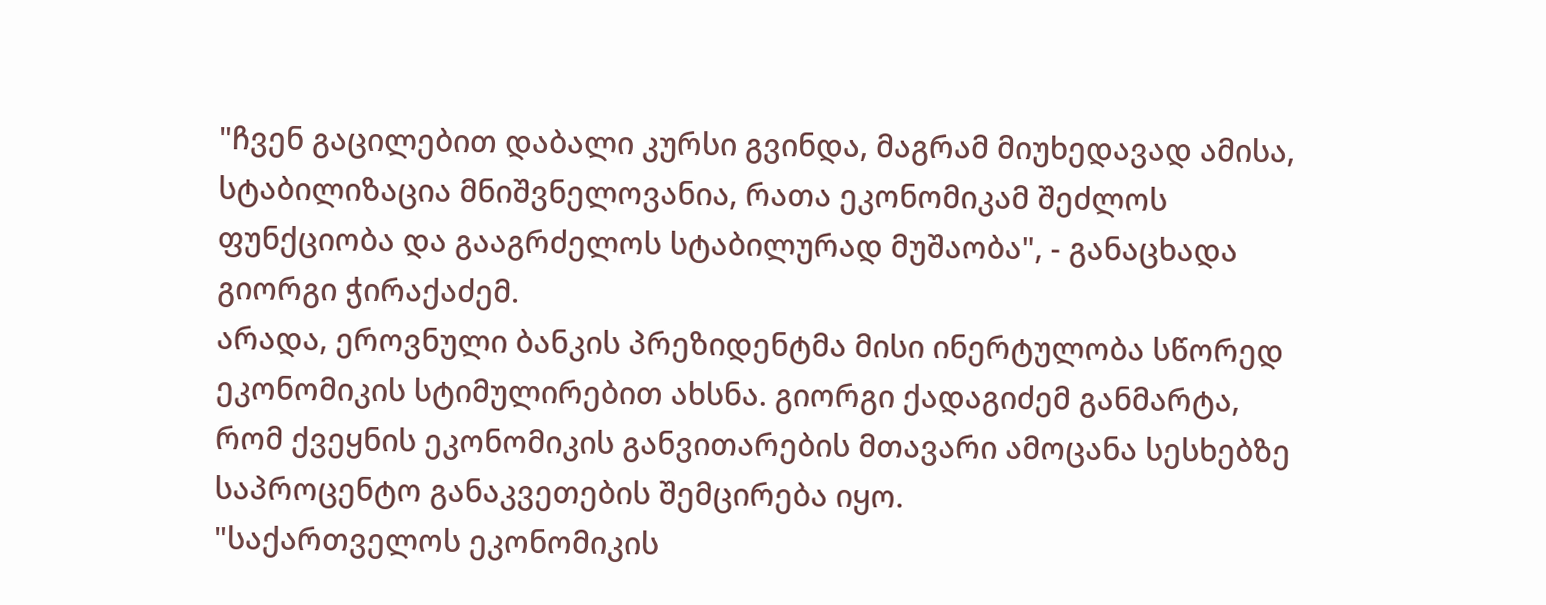"ჩვენ გაცილებით დაბალი კურსი გვინდა, მაგრამ მიუხედავად ამისა, სტაბილიზაცია მნიშვნელოვანია, რათა ეკონომიკამ შეძლოს ფუნქციობა და გააგრძელოს სტაბილურად მუშაობა", - განაცხადა გიორგი ჭირაქაძემ.
არადა, ეროვნული ბანკის პრეზიდენტმა მისი ინერტულობა სწორედ ეკონომიკის სტიმულირებით ახსნა. გიორგი ქადაგიძემ განმარტა, რომ ქვეყნის ეკონომიკის განვითარების მთავარი ამოცანა სესხებზე საპროცენტო განაკვეთების შემცირება იყო.
"საქართველოს ეკონომიკის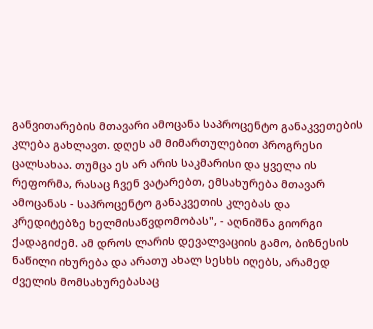განვითარების მთავარი ამოცანა საპროცენტო განაკვეთების კლება გახლავთ. დღეს ამ მიმართულებით პროგრესი ცალსახაა. თუმცა ეს არ არის საკმარისი და ყველა ის რეფორმა, რასაც ჩვენ ვატარებთ, ემსახურება მთავარ ამოცანას - საპროცენტო განაკვეთის კლებას და კრედიტებზე ხელმისაწვდომობას", - აღნიშნა გიორგი ქადაგიძემ. ამ დროს ლარის დევალვაციის გამო, ბიზნესის ნაწილი იხურება და არათუ ახალ სესხს იღებს, არამედ ძველის მომსახურებასაც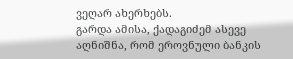ვეღარ ახერხებს.
გარდა ამისა, ქადაგიძემ ასევე აღნიშნა, რომ ეროვნული ბანკის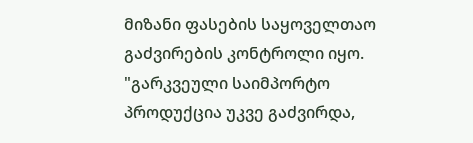მიზანი ფასების საყოველთაო გაძვირების კონტროლი იყო. "გარკვეული საიმპორტო პროდუქცია უკვე გაძვირდა,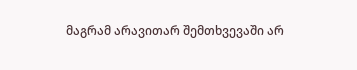მაგრამ არავითარ შემთხვევაში არ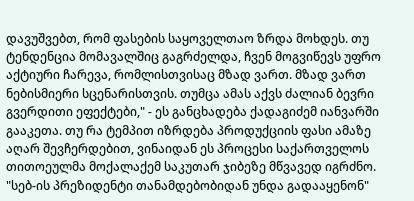დავუშვებთ, რომ ფასების საყოველთაო ზრდა მოხდეს. თუ ტენდენცია მომავალშიც გაგრძელდა, ჩვენ მოგვიწევს უფრო აქტიური ჩარევა, რომლისთვისაც მზად ვართ. მზად ვართ ნებისმიერი სცენარისთვის. თუმცა ამას აქვს ძალიან ბევრი გვერდითი ეფექტები," - ეს განცხადება ქადაგიძემ იანვარში გააკეთა. თუ რა ტემპით იზრდება პროდუქციის ფასი ამაზე აღარ შევჩერდებით, ვინაიდან ეს პროცესი საქართველოს თითოეულმა მოქალაქემ საკუთარ ჯიბეზე მწვავედ იგრძნო.
"სებ-ის პრეზიდენტი თანამდებობიდან უნდა გადააყენონ"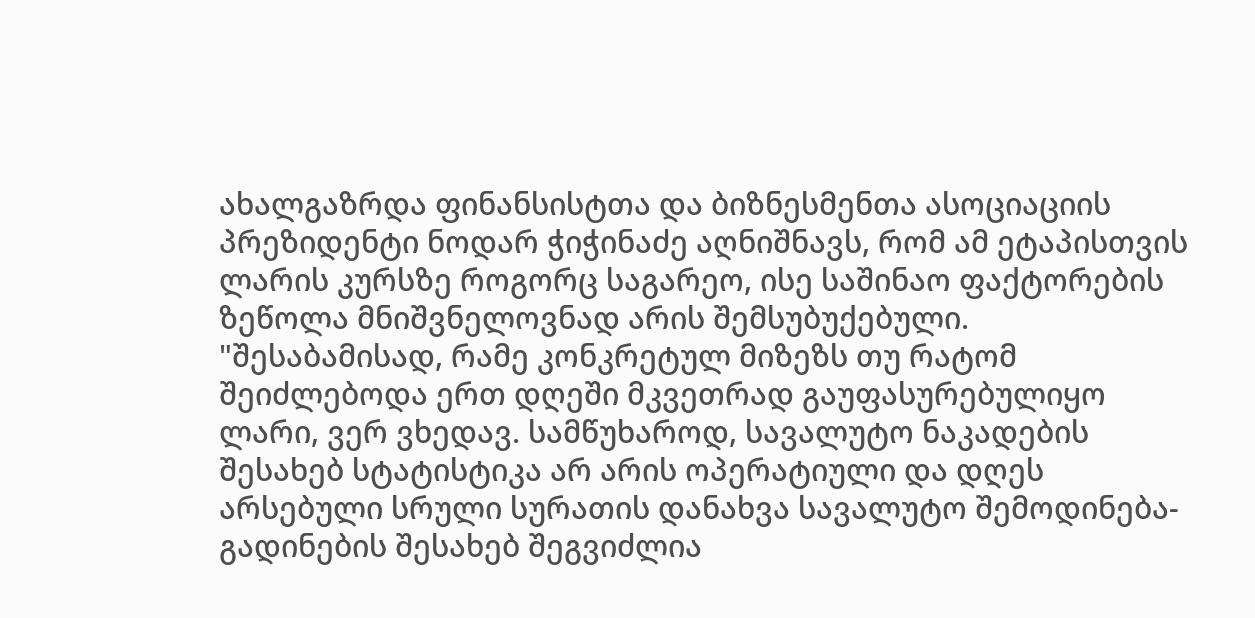ახალგაზრდა ფინანსისტთა და ბიზნესმენთა ასოციაციის პრეზიდენტი ნოდარ ჭიჭინაძე აღნიშნავს, რომ ამ ეტაპისთვის ლარის კურსზე როგორც საგარეო, ისე საშინაო ფაქტორების ზეწოლა მნიშვნელოვნად არის შემსუბუქებული. "შესაბამისად, რამე კონკრეტულ მიზეზს თუ რატომ შეიძლებოდა ერთ დღეში მკვეთრად გაუფასურებულიყო ლარი, ვერ ვხედავ. სამწუხაროდ, სავალუტო ნაკადების შესახებ სტატისტიკა არ არის ოპერატიული და დღეს არსებული სრული სურათის დანახვა სავალუტო შემოდინება-გადინების შესახებ შეგვიძლია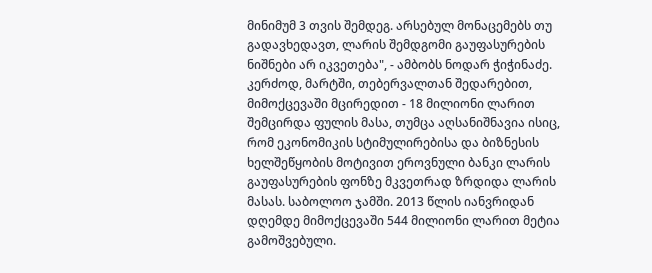მინიმუმ 3 თვის შემდეგ. არსებულ მონაცემებს თუ გადავხედავთ, ლარის შემდგომი გაუფასურების ნიშნები არ იკვეთება", - ამბობს ნოდარ ჭიჭინაძე.
კერძოდ, მარტში, თებერვალთან შედარებით, მიმოქცევაში მცირედით - 18 მილიონი ლარით შემცირდა ფულის მასა, თუმცა აღსანიშნავია ისიც, რომ ეკონომიკის სტიმულირებისა და ბიზნესის ხელშეწყობის მოტივით ეროვნული ბანკი ლარის გაუფასურების ფონზე მკვეთრად ზრდიდა ლარის მასას. საბოლოო ჯამში. 2013 წლის იანვრიდან დღემდე მიმოქცევაში 544 მილიონი ლარით მეტია გამოშვებული.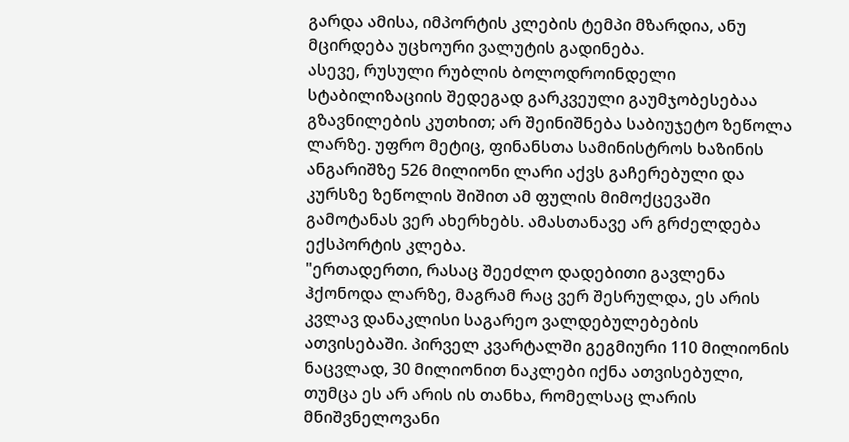გარდა ამისა, იმპორტის კლების ტემპი მზარდია, ანუ მცირდება უცხოური ვალუტის გადინება.
ასევე, რუსული რუბლის ბოლოდროინდელი სტაბილიზაციის შედეგად გარკვეული გაუმჯობესებაა გზავნილების კუთხით; არ შეინიშნება საბიუჯეტო ზეწოლა ლარზე. უფრო მეტიც, ფინანსთა სამინისტროს ხაზინის ანგარიშზე 526 მილიონი ლარი აქვს გაჩერებული და კურსზე ზეწოლის შიშით ამ ფულის მიმოქცევაში გამოტანას ვერ ახერხებს. ამასთანავე არ გრძელდება ექსპორტის კლება.
"ერთადერთი, რასაც შეეძლო დადებითი გავლენა ჰქონოდა ლარზე, მაგრამ რაც ვერ შესრულდა, ეს არის კვლავ დანაკლისი საგარეო ვალდებულებების ათვისებაში. პირველ კვარტალში გეგმიური 110 მილიონის ნაცვლად, 30 მილიონით ნაკლები იქნა ათვისებული, თუმცა ეს არ არის ის თანხა, რომელსაც ლარის მნიშვნელოვანი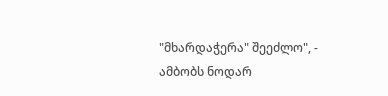"მხარდაჭერა" შეეძლო", - ამბობს ნოდარ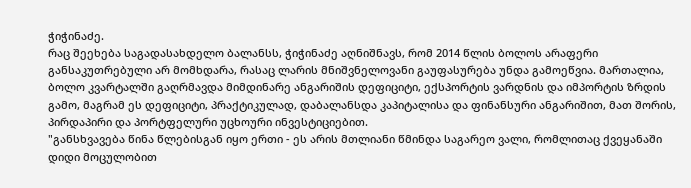ჭიჭინაძე.
რაც შეეხება საგადასახდელო ბალანსს, ჭიჭინაძე აღნიშნავს, რომ 2014 წლის ბოლოს არაფერი განსაკუთრებული არ მომხდარა, რასაც ლარის მნიშვნელოვანი გაუფასურება უნდა გამოეწვია. მართალია, ბოლო კვარტალში გაღრმავდა მიმდინარე ანგარიშის დეფიციტი, ექსპორტის ვარდნის და იმპორტის ზრდის გამო, მაგრამ ეს დეფიციტი, პრაქტიკულად, დაბალანსდა კაპიტალისა და ფინანსური ანგარიშით, მათ შორის, პირდაპირი და პორტფელური უცხოური ინვესტიციებით.
"განსხვავება წინა წლებისგან იყო ერთი - ეს არის მთლიანი წმინდა საგარეო ვალი, რომლითაც ქვეყანაში დიდი მოცულობით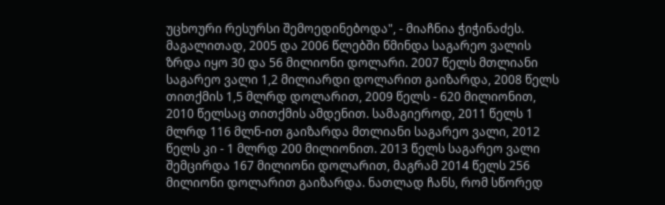უცხოური რესურსი შემოედინებოდა", - მიაჩნია ჭიჭინაძეს.
მაგალითად, 2005 და 2006 წლებში წმინდა საგარეო ვალის ზრდა იყო 30 და 56 მილიონი დოლარი. 2007 წელს მთლიანი საგარეო ვალი 1,2 მილიარდი დოლარით გაიზარდა, 2008 წელს თითქმის 1,5 მლრდ დოლარით, 2009 წელს - 620 მილიონით, 2010 წელსაც თითქმის ამდენით. სამაგიეროდ, 2011 წელს 1 მლრდ 116 მლნ-ით გაიზარდა მთლიანი საგარეო ვალი, 2012 წელს კი - 1 მლრდ 200 მილიონით. 2013 წელს საგარეო ვალი შემცირდა 167 მილიონი დოლარით, მაგრამ 2014 წელს 256 მილიონი დოლარით გაიზარდა. ნათლად ჩანს, რომ სწორედ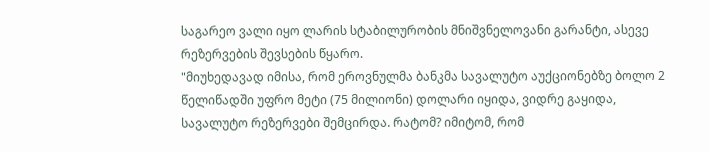საგარეო ვალი იყო ლარის სტაბილურობის მნიშვნელოვანი გარანტი, ასევე რეზერვების შევსების წყარო.
"მიუხედავად იმისა, რომ ეროვნულმა ბანკმა სავალუტო აუქციონებზე ბოლო 2 წელიწადში უფრო მეტი (75 მილიონი) დოლარი იყიდა, ვიდრე გაყიდა, სავალუტო რეზერვები შემცირდა. რატომ? იმიტომ, რომ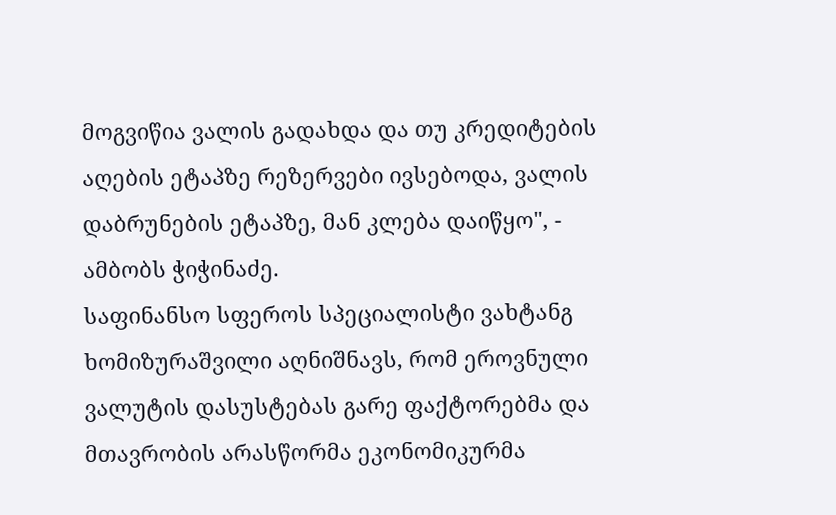მოგვიწია ვალის გადახდა და თუ კრედიტების აღების ეტაპზე რეზერვები ივსებოდა, ვალის დაბრუნების ეტაპზე, მან კლება დაიწყო", - ამბობს ჭიჭინაძე.
საფინანსო სფეროს სპეციალისტი ვახტანგ ხომიზურაშვილი აღნიშნავს, რომ ეროვნული ვალუტის დასუსტებას გარე ფაქტორებმა და მთავრობის არასწორმა ეკონომიკურმა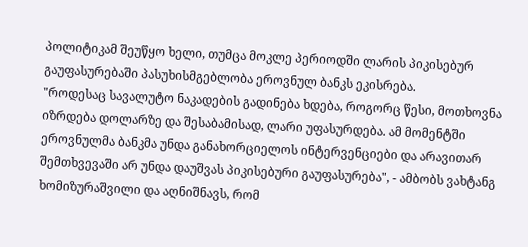პოლიტიკამ შეუწყო ხელი, თუმცა მოკლე პერიოდში ლარის პიკისებურ გაუფასურებაში პასუხისმგებლობა ეროვნულ ბანკს ეკისრება.
"როდესაც სავალუტო ნაკადების გადინება ხდება, როგორც წესი, მოთხოვნა იზრდება დოლარზე და შესაბამისად, ლარი უფასურდება. ამ მომენტში ეროვნულმა ბანკმა უნდა განახორციელოს ინტერვენციები და არავითარ შემთხვევაში არ უნდა დაუშვას პიკისებური გაუფასურება", - ამბობს ვახტანგ ხომიზურაშვილი და აღნიშნავს, რომ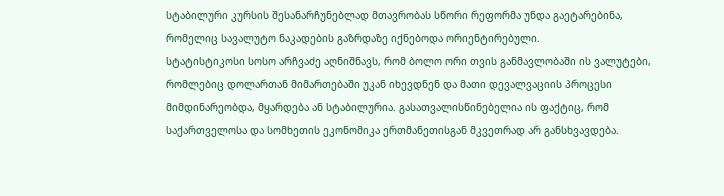სტაბილური კურსის შესანარჩუნებლად მთავრობას სწორი რეფორმა უნდა გაეტარებინა, რომელიც სავალუტო ნაკადების გაზრდაზე იქნებოდა ორიენტირებული.
სტატისტიკოსი სოსო არჩვაძე აღნიშნავს, რომ ბოლო ორი თვის განმავლობაში ის ვალუტები, რომლებიც დოლართან მიმართებაში უკან იხევდნენ და მათი დევალვაციის პროცესი მიმდინარეობდა, მყარდება ან სტაბილურია. გასათვალისწინებელია ის ფაქტიც, რომ საქართველოსა და სომხეთის ეკონომიკა ერთმანეთისგან მკვეთრად არ განსხვავდება.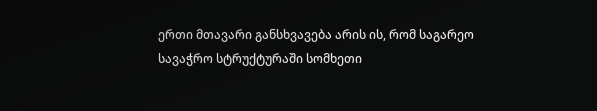ერთი მთავარი განსხვავება არის ის, რომ საგარეო სავაჭრო სტრუქტურაში სომხეთი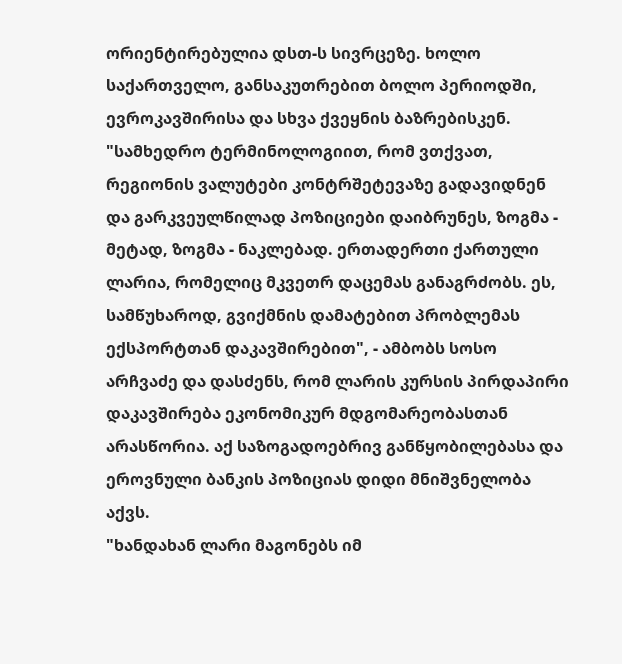ორიენტირებულია დსთ-ს სივრცეზე. ხოლო საქართველო, განსაკუთრებით ბოლო პერიოდში, ევროკავშირისა და სხვა ქვეყნის ბაზრებისკენ.
"სამხედრო ტერმინოლოგიით, რომ ვთქვათ, რეგიონის ვალუტები კონტრშეტევაზე გადავიდნენ და გარკვეულწილად პოზიციები დაიბრუნეს, ზოგმა - მეტად, ზოგმა - ნაკლებად. ერთადერთი ქართული ლარია, რომელიც მკვეთრ დაცემას განაგრძობს. ეს, სამწუხაროდ, გვიქმნის დამატებით პრობლემას ექსპორტთან დაკავშირებით", - ამბობს სოსო არჩვაძე და დასძენს, რომ ლარის კურსის პირდაპირი დაკავშირება ეკონომიკურ მდგომარეობასთან არასწორია. აქ საზოგადოებრივ განწყობილებასა და ეროვნული ბანკის პოზიციას დიდი მნიშვნელობა აქვს.
"ხანდახან ლარი მაგონებს იმ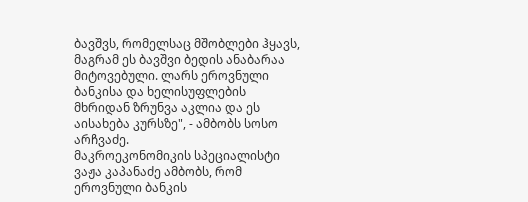ბავშვს, რომელსაც მშობლები ჰყავს, მაგრამ ეს ბავშვი ბედის ანაბარაა მიტოვებული. ლარს ეროვნული ბანკისა და ხელისუფლების მხრიდან ზრუნვა აკლია და ეს აისახება კურსზე", - ამბობს სოსო არჩვაძე.
მაკროეკონომიკის სპეციალისტი ვაჟა კაპანაძე ამბობს, რომ ეროვნული ბანკის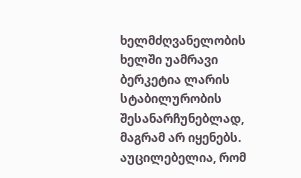ხელმძღვანელობის ხელში უამრავი ბერკეტია ლარის სტაბილურობის შესანარჩუნებლად, მაგრამ არ იყენებს. აუცილებელია, რომ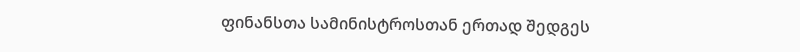ფინანსთა სამინისტროსთან ერთად შედგეს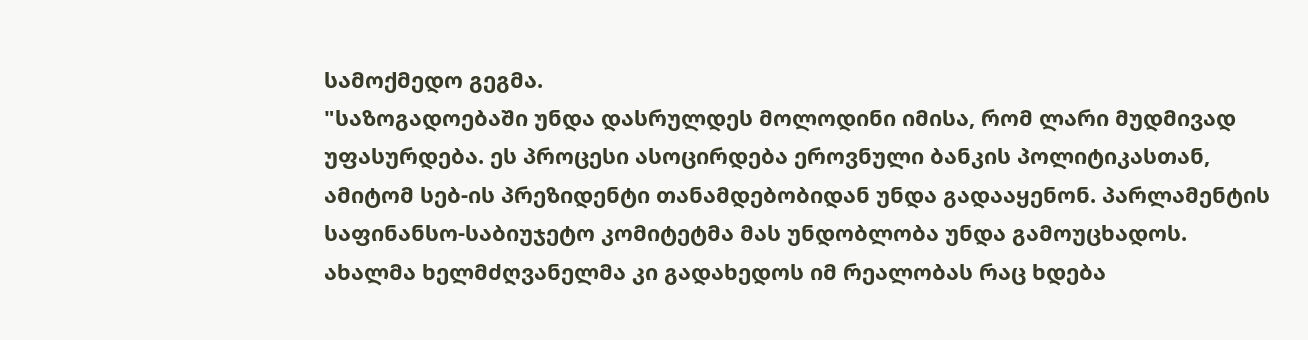სამოქმედო გეგმა.
"საზოგადოებაში უნდა დასრულდეს მოლოდინი იმისა, რომ ლარი მუდმივად უფასურდება. ეს პროცესი ასოცირდება ეროვნული ბანკის პოლიტიკასთან, ამიტომ სებ-ის პრეზიდენტი თანამდებობიდან უნდა გადააყენონ. პარლამენტის საფინანსო-საბიუჯეტო კომიტეტმა მას უნდობლობა უნდა გამოუცხადოს. ახალმა ხელმძღვანელმა კი გადახედოს იმ რეალობას რაც ხდება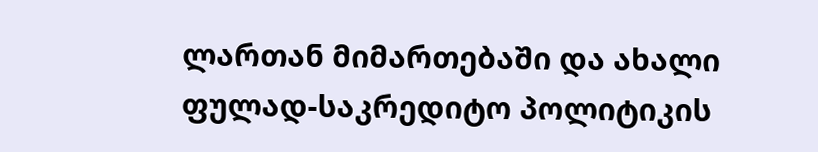ლართან მიმართებაში და ახალი ფულად-საკრედიტო პოლიტიკის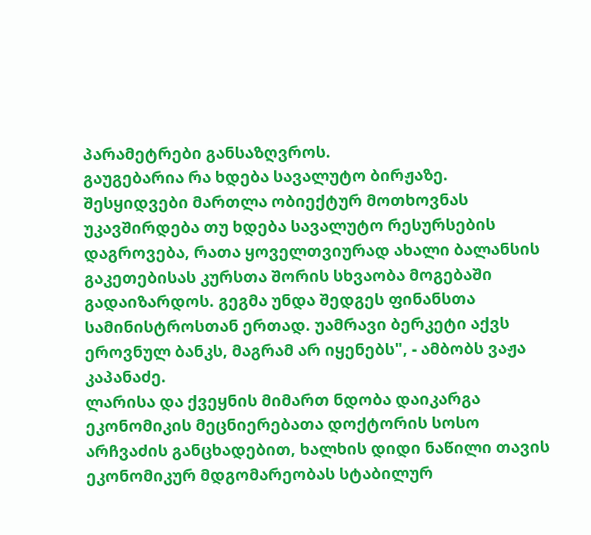პარამეტრები განსაზღვროს.
გაუგებარია რა ხდება სავალუტო ბირჟაზე. შესყიდვები მართლა ობიექტურ მოთხოვნას უკავშირდება თუ ხდება სავალუტო რესურსების დაგროვება, რათა ყოველთვიურად ახალი ბალანსის გაკეთებისას კურსთა შორის სხვაობა მოგებაში გადაიზარდოს. გეგმა უნდა შედგეს ფინანსთა სამინისტროსთან ერთად. უამრავი ბერკეტი აქვს ეროვნულ ბანკს, მაგრამ არ იყენებს", - ამბობს ვაჟა კაპანაძე.
ლარისა და ქვეყნის მიმართ ნდობა დაიკარგა
ეკონომიკის მეცნიერებათა დოქტორის სოსო არჩვაძის განცხადებით, ხალხის დიდი ნაწილი თავის ეკონომიკურ მდგომარეობას სტაბილურ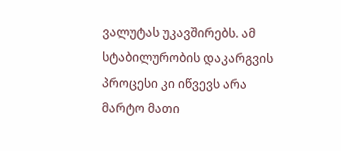ვალუტას უკავშირებს. ამ სტაბილურობის დაკარგვის პროცესი კი იწვევს არა მარტო მათი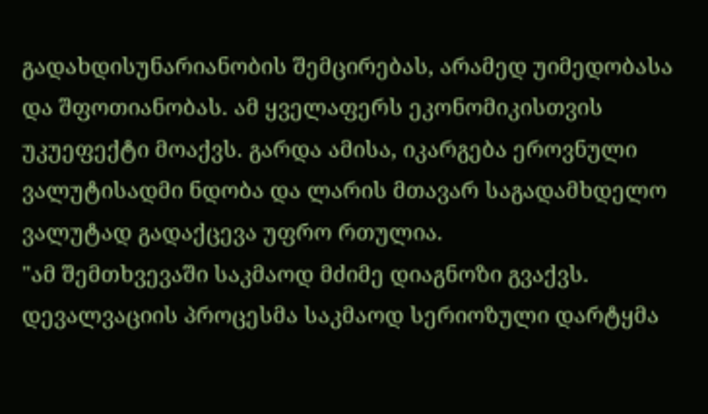გადახდისუნარიანობის შემცირებას, არამედ უიმედობასა და შფოთიანობას. ამ ყველაფერს ეკონომიკისთვის უკუეფექტი მოაქვს. გარდა ამისა, იკარგება ეროვნული ვალუტისადმი ნდობა და ლარის მთავარ საგადამხდელო ვალუტად გადაქცევა უფრო რთულია.
"ამ შემთხვევაში საკმაოდ მძიმე დიაგნოზი გვაქვს. დევალვაციის პროცესმა საკმაოდ სერიოზული დარტყმა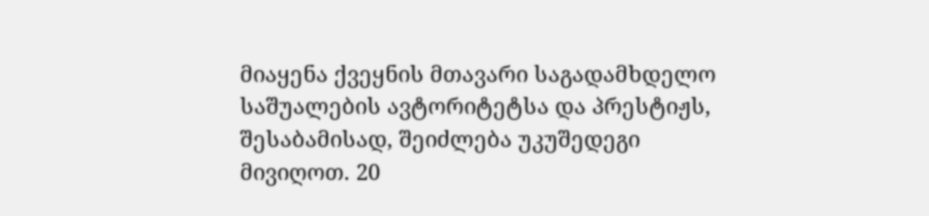მიაყენა ქვეყნის მთავარი საგადამხდელო საშუალების ავტორიტეტსა და პრესტიჟს, შესაბამისად, შეიძლება უკუშედეგი მივიღოთ. 20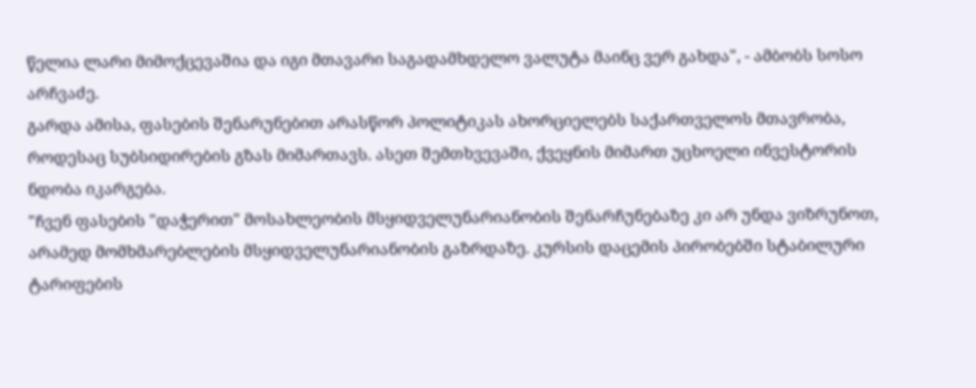წელია ლარი მიმოქცევაშია და იგი მთავარი საგადამხდელო ვალუტა მაინც ვერ გახდა", - ამბობს სოსო არჩვაძე.
გარდა ამისა, ფასების შენარუნებით არასწორ პოლიტიკას ახორციელებს საქართველოს მთავრობა, როდესაც სუბსიდირების გზას მიმართავს. ასეთ შემთხვევაში, ქვეყნის მიმართ უცხოელი ინვესტორის ნდობა იკარგება.
"ჩვენ ფასების "დაჭერით" მოსახლეობის მსყიდველუნარიანობის შენარჩუნებაზე კი არ უნდა ვიზრუნოთ, არამედ მომხმარებლების მსყიდველუნარიანობის გაზრდაზე. კურსის დაცემის პირობებში სტაბილური ტარიფების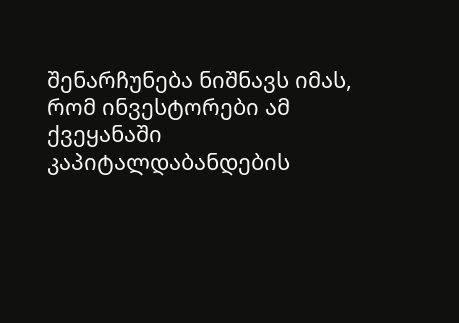შენარჩუნება ნიშნავს იმას, რომ ინვესტორები ამ ქვეყანაში კაპიტალდაბანდების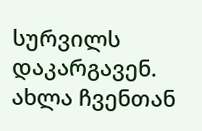სურვილს დაკარგავენ. ახლა ჩვენთან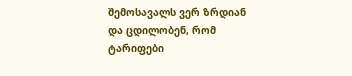შემოსავალს ვერ ზრდიან და ცდილობენ, რომ ტარიფები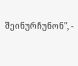შეინურჩუნონ", -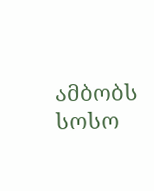ამბობს სოსო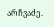არჩვაძე.